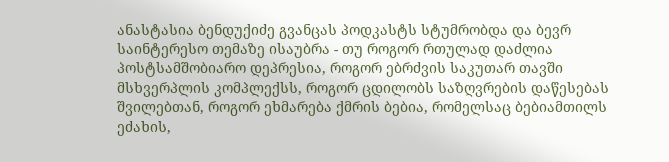ანასტასია ბენდუქიძე გვანცას პოდკასტს სტუმრობდა და ბევრ საინტერესო თემაზე ისაუბრა - თუ როგორ რთულად დაძლია პოსტსამშობიარო დეპრესია, როგორ ებრძვის საკუთარ თავში მსხვერპლის კომპლექსს, როგორ ცდილობს საზღვრების დაწესებას შვილებთან, როგორ ეხმარება ქმრის ბებია, რომელსაც ბებიამთილს ეძახის,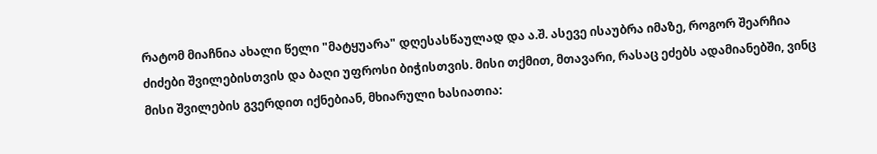რატომ მიაჩნია ახალი წელი "მატყუარა" დღესასწაულად და ა.შ. ასევე ისაუბრა იმაზე, როგორ შეარჩია ძიძები შვილებისთვის და ბაღი უფროსი ბიჭისთვის. მისი თქმით, მთავარი, რასაც ეძებს ადამიანებში, ვინც მისი შვილების გვერდით იქნებიან, მხიარული ხასიათია: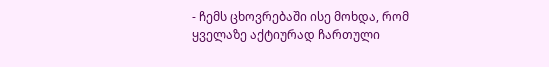- ჩემს ცხოვრებაში ისე მოხდა, რომ ყველაზე აქტიურად ჩართული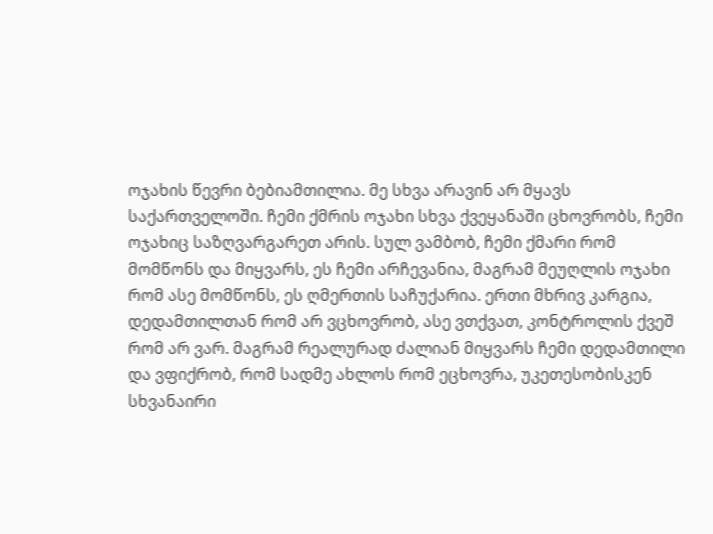ოჯახის წევრი ბებიამთილია. მე სხვა არავინ არ მყავს საქართველოში. ჩემი ქმრის ოჯახი სხვა ქვეყანაში ცხოვრობს, ჩემი ოჯახიც საზღვარგარეთ არის. სულ ვამბობ, ჩემი ქმარი რომ მომწონს და მიყვარს, ეს ჩემი არჩევანია, მაგრამ მეუღლის ოჯახი რომ ასე მომწონს, ეს ღმერთის საჩუქარია. ერთი მხრივ კარგია, დედამთილთან რომ არ ვცხოვრობ, ასე ვთქვათ, კონტროლის ქვეშ რომ არ ვარ. მაგრამ რეალურად ძალიან მიყვარს ჩემი დედამთილი და ვფიქრობ, რომ სადმე ახლოს რომ ეცხოვრა, უკეთესობისკენ სხვანაირი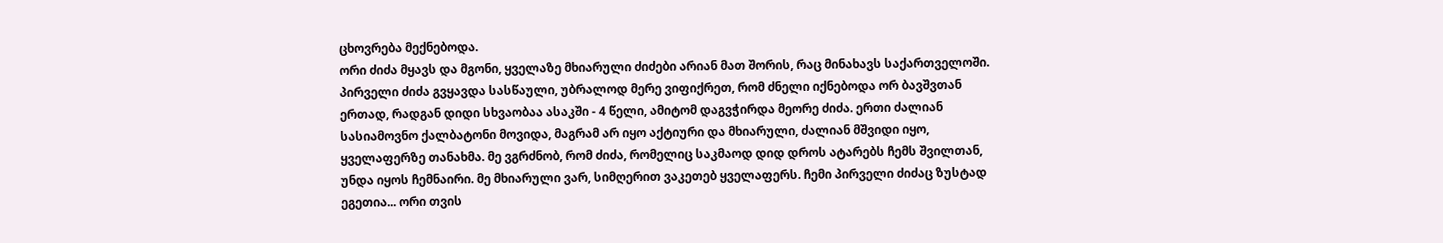ცხოვრება მექნებოდა.
ორი ძიძა მყავს და მგონი, ყველაზე მხიარული ძიძები არიან მათ შორის, რაც მინახავს საქართველოში. პირველი ძიძა გვყავდა სასწაული, უბრალოდ მერე ვიფიქრეთ, რომ ძნელი იქნებოდა ორ ბავშვთან ერთად, რადგან დიდი სხვაობაა ასაკში - 4 წელი, ამიტომ დაგვჭირდა მეორე ძიძა. ერთი ძალიან სასიამოვნო ქალბატონი მოვიდა, მაგრამ არ იყო აქტიური და მხიარული, ძალიან მშვიდი იყო, ყველაფერზე თანახმა. მე ვგრძნობ, რომ ძიძა, რომელიც საკმაოდ დიდ დროს ატარებს ჩემს შვილთან, უნდა იყოს ჩემნაირი. მე მხიარული ვარ, სიმღერით ვაკეთებ ყველაფერს. ჩემი პირველი ძიძაც ზუსტად ეგეთია... ორი თვის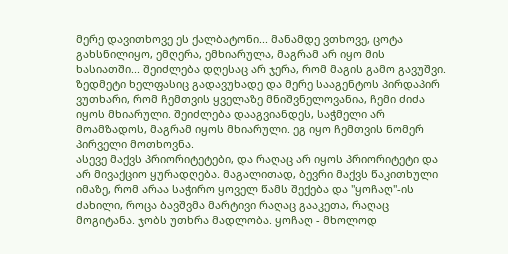მერე დავითხოვე ეს ქალბატონი... მანამდე ვთხოვე, ცოტა გახსნილიყო, ემღერა, ემხიარულა, მაგრამ არ იყო მის ხასიათში... შეიძლება დღესაც არ ჯერა, რომ მაგის გამო გავუშვი. ზედმეტი ხელფასიც გადავუხადე და მერე სააგენტოს პირდაპირ ვუთხარი, რომ ჩემთვის ყველაზე მნიშვნელოვანია, ჩემი ძიძა იყოს მხიარული. შეიძლება დააგვიანდეს, საჭმელი არ მოამზადოს, მაგრამ იყოს მხიარული. ეგ იყო ჩემთვის ნომერ პირველი მოთხოვნა.
ასევე მაქვს პრიორიტეტები, და რაღაც არ იყოს პრიორიტეტი და არ მივაქციო ყურადღება. მაგალითად, ბევრი მაქვს წაკითხული იმაზე, რომ არაა საჭირო ყოველ წამს შექება და "ყოჩაღ"-ის ძახილი, როცა ბავშვმა მარტივი რაღაც გააკეთა, რაღაც მოგიტანა. ჯობს უთხრა მადლობა. ყოჩაღ - მხოლოდ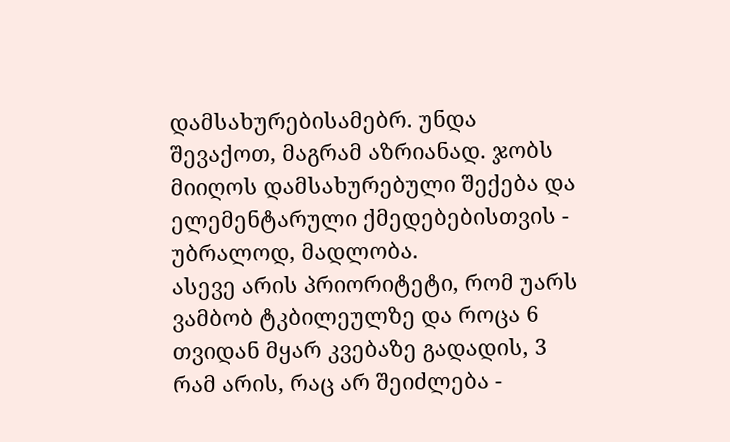დამსახურებისამებრ. უნდა შევაქოთ, მაგრამ აზრიანად. ჯობს მიიღოს დამსახურებული შექება და ელემენტარული ქმედებებისთვის - უბრალოდ, მადლობა.
ასევე არის პრიორიტეტი, რომ უარს ვამბობ ტკბილეულზე და როცა 6 თვიდან მყარ კვებაზე გადადის, 3 რამ არის, რაც არ შეიძლება -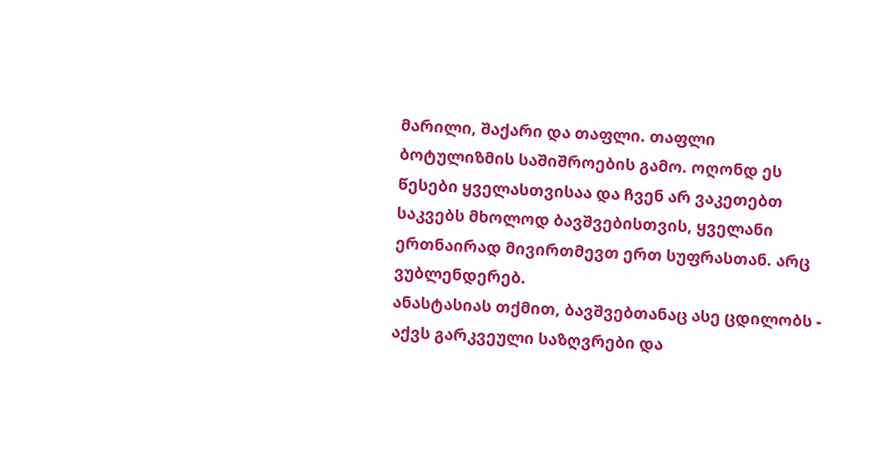მარილი, შაქარი და თაფლი. თაფლი ბოტულიზმის საშიშროების გამო. ოღონდ ეს წესები ყველასთვისაა და ჩვენ არ ვაკეთებთ საკვებს მხოლოდ ბავშვებისთვის, ყველანი ერთნაირად მივირთმევთ ერთ სუფრასთან. არც ვუბლენდერებ.
ანასტასიას თქმით, ბავშვებთანაც ასე ცდილობს - აქვს გარკვეული საზღვრები და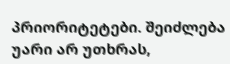პრიორიტეტები. შეიძლება უარი არ უთხრას,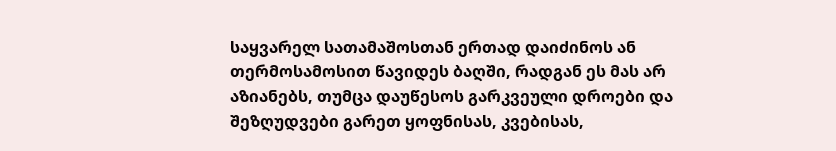საყვარელ სათამაშოსთან ერთად დაიძინოს ან თერმოსამოსით წავიდეს ბაღში, რადგან ეს მას არ აზიანებს, თუმცა დაუწესოს გარკვეული დროები და შეზღუდვები გარეთ ყოფნისას, კვებისას,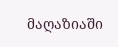მაღაზიაში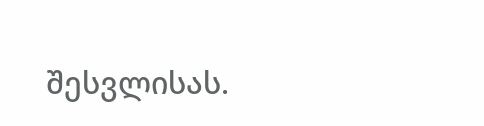შესვლისას.